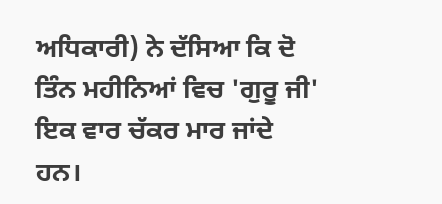ਅਧਿਕਾਰੀ) ਨੇ ਦੱਸਿਆ ਕਿ ਦੋ ਤਿੰਨ ਮਹੀਨਿਆਂ ਵਿਚ 'ਗੁਰੂ ਜੀ' ਇਕ ਵਾਰ ਚੱਕਰ ਮਾਰ ਜਾਂਦੇ ਹਨ।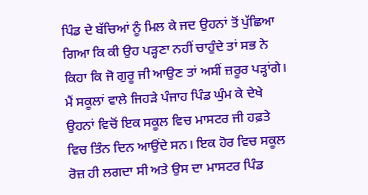ਪਿੰਡ ਦੇ ਬੱਚਿਆਂ ਨੂੰ ਮਿਲ ਕੇ ਜਦ ਉਹਨਾਂ ਤੋਂ ਪੁੱਛਿਆ ਗਿਆ ਕਿ ਕੀ ਉਹ ਪੜ੍ਹਣਾ ਨਹੀਂ ਚਾਹੁੰਦੇ ਤਾਂ ਸਭ ਨੇ ਕਿਹਾ ਕਿ ਜੋ ਗੁਰੂ ਜੀ ਆਉਣ ਤਾਂ ਅਸੀਂ ਜ਼ਰੂਰ ਪੜ੍ਹਾਂਗੇ। ਮੈਂ ਸਕੂਲਾਂ ਵਾਲੇ ਜਿਹੜੇ ਪੰਜਾਹ ਪਿੰਡ ਘੁੰਮ ਕੇ ਦੇਖੇ ਉਹਨਾਂ ਵਿਚੋਂ ਇਕ ਸਕੂਲ ਵਿਚ ਮਾਸਟਰ ਜੀ ਹਫ਼ਤੇ ਵਿਚ ਤਿੰਨ ਦਿਨ ਆਉਂਦੇ ਸਨ। ਇਕ ਹੋਰ ਵਿਚ ਸਕੂਲ ਰੋਜ਼ ਹੀ ਲਗਦਾ ਸੀ ਅਤੇ ਉਸ ਦਾ ਮਾਸਟਰ ਪਿੰਡ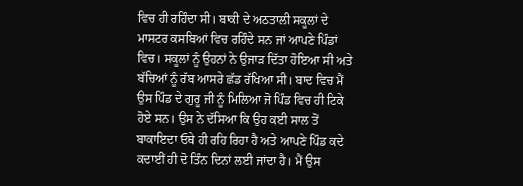ਵਿਚ ਹੀ ਰਹਿੰਦਾ ਸੀ। ਬਾਕੀ ਦੇ ਅਠਤਾਲੀ ਸਕੂਲਾਂ ਦੇ ਮਾਸਟਰ ਕਸਬਿਆਂ ਵਿਚ ਰਹਿੰਦੇ ਸਨ ਜਾਂ ਆਪਣੇ ਪਿੰਡਾਂ ਵਿਚ। ਸਕੂਲਾਂ ਨੂੰ ਉਹਨਾਂ ਨੇ ਉਜਾੜ ਦਿੱਤਾ ਹੋਇਆ ਸੀ ਅਤੇ ਬੱਚਿਆਂ ਨੂੰ ਰੱਬ ਆਸਰੇ ਛੱਡ ਰੱਖਿਆ ਸੀ। ਬਾਦ ਵਿਚ ਮੈਂ ਉਸ ਪਿੰਡ ਦੇ ਗੁਰੂ ਜੀ ਨੂੰ ਮਿਲਿਆ ਜੋ ਪਿੰਡ ਵਿਚ ਹੀ ਟਿਕੇ ਹੋਏ ਸਨ। ਉਸ ਨੇ ਦੱਸਿਆ ਕਿ ਉਹ ਕਈ ਸਾਲ ਤੋਂ ਬਾਕਾਇਦਾ ਓਥੇ ਹੀ ਰਹਿ ਰਿਹਾ ਹੈ ਅਤੇ ਆਪਣੇ ਪਿੰਡ ਕਦੇ ਕਦਾਈਂ ਹੀ ਦੋ ਤਿੰਨ ਦਿਨਾਂ ਲਈ ਜਾਂਦਾ ਹੈ। ਮੈਂ ਉਸ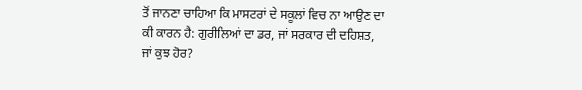ਤੋਂ ਜਾਨਣਾ ਚਾਹਿਆ ਕਿ ਮਾਸਟਰਾਂ ਦੇ ਸਕੂਲਾਂ ਵਿਚ ਨਾ ਆਉਣ ਦਾ ਕੀ ਕਾਰਨ ਹੈ: ਗੁਰੀਲਿਆਂ ਦਾ ਡਰ, ਜਾਂ ਸਰਕਾਰ ਦੀ ਦਹਿਸ਼ਤ, ਜਾਂ ਕੁਝ ਹੋਰ?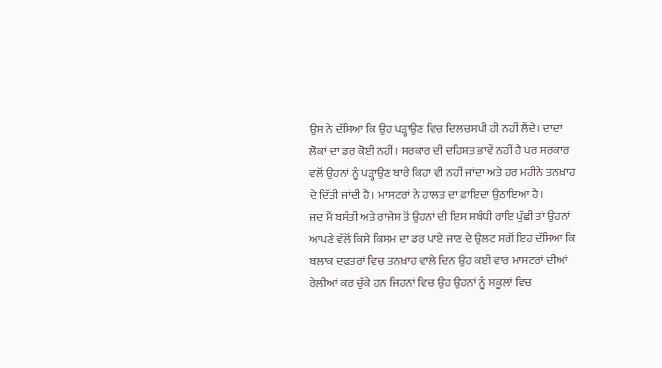ਉਸ ਨੇ ਦੱਸਿਆ ਕਿ ਉਹ ਪੜ੍ਹਾਉਣ ਵਿਚ ਦਿਲਚਸਪੀ ਹੀ ਨਹੀਂ ਲੈਂਦੇ। ਦਾਦਾ ਲੋਕਾਂ ਦਾ ਡਰ ਕੋਈ ਨਹੀਂ। ਸਰਕਾਰ ਦੀ ਦਹਿਸ਼ਤ ਭਾਵੇਂ ਨਹੀਂ ਹੈ ਪਰ ਸਰਕਾਰ ਵਲੋਂ ਉਹਨਾਂ ਨੂੰ ਪੜ੍ਹਾਉਣ ਬਾਰੇ ਕਿਹਾ ਵੀ ਨਹੀਂ ਜਾਂਦਾ ਅਤੇ ਹਰ ਮਹੀਨੇ ਤਨਖ਼ਾਹ ਦੇ ਦਿੱਤੀ ਜਾਂਦੀ ਹੈ। ਮਾਸਟਰਾਂ ਨੇ ਹਾਲਤ ਦਾ ਫ਼ਾਇਦਾ ਉਠਾਇਆ ਹੈ।
ਜਦ ਮੈਂ ਬਸੰਤੀ ਅਤੇ ਰਾਜੇਸ਼ ਤੋਂ ਉਹਨਾਂ ਦੀ ਇਸ ਸਬੰਧੀ ਰਾਇ ਪੁੱਛੀ ਤਾਂ ਉਹਨਾਂ ਆਪਣੇ ਵੱਲੋਂ ਕਿਸੇ ਕਿਸਮ ਦਾ ਡਰ ਪਾਏ ਜਾਣ ਦੇ ਉਲਟ ਸਗੋਂ ਇਹ ਦੱਸਿਆ ਕਿ ਬਲਾਕ ਦਫ਼ਤਰਾਂ ਵਿਚ ਤਨਖ਼ਾਹ ਵਾਲੇ ਦਿਨ ਉਹ ਕਈ ਵਾਰ ਮਾਸਟਰਾਂ ਦੀਆਂ ਰੇਲੀਆਂ ਕਰ ਚੁੱਕੇ ਹਨ ਜਿਹਨਾਂ ਵਿਚ ਉਹ ਉਹਨਾਂ ਨੂੰ ਸਕੂਲਾਂ ਵਿਚ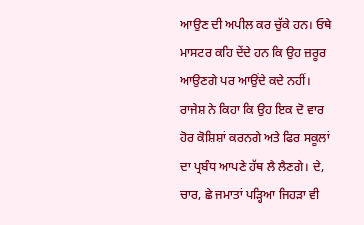ਆਉਣ ਦੀ ਅਪੀਲ ਕਰ ਚੁੱਕੇ ਹਨ। ਓਥੇ ਮਾਸਟਰ ਕਹਿ ਦੇਂਦੇ ਹਨ ਕਿ ਉਹ ਜ਼ਰੂਰ ਆਉਣਗੇ ਪਰ ਆਉਂਦੇ ਕਦੇ ਨਹੀਂ। ਰਾਜੇਸ਼ ਨੇ ਕਿਹਾ ਕਿ ਉਹ ਇਕ ਦੋ ਵਾਰ ਹੋਰ ਕੋਸ਼ਿਸ਼ਾਂ ਕਰਨਗੇ ਅਤੇ ਫਿਰ ਸਕੂਲਾਂ ਦਾ ਪ੍ਰਬੰਧ ਆਪਣੇ ਹੱਥ ਲੈ ਲੈਣਗੇ। ਦੇ, ਚਾਰ, ਛੇ ਜਮਾਤਾਂ ਪੜ੍ਹਿਆ ਜਿਹੜਾ ਵੀ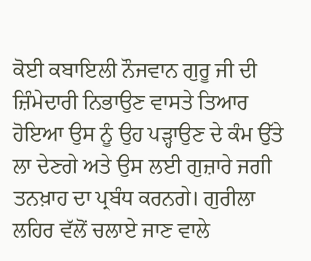ਕੋਈ ਕਬਾਇਲੀ ਨੌਜਵਾਨ ਗੁਰੂ ਜੀ ਦੀ ਜ਼ਿੰਮੇਦਾਰੀ ਨਿਭਾਉਣ ਵਾਸਤੇ ਤਿਆਰ ਹੋਇਆ ਉਸ ਨੂੰ ਉਹ ਪੜ੍ਹਾਉਣ ਦੇ ਕੰਮ ਉੱਤੇ ਲਾ ਦੇਣਗੇ ਅਤੇ ਉਸ ਲਈ ਗੁਜ਼ਾਰੇ ਜਗੀ ਤਨਖ਼ਾਹ ਦਾ ਪ੍ਰਬੰਧ ਕਰਨਗੇ। ਗੁਰੀਲਾ ਲਹਿਰ ਵੱਲੋਂ ਚਲਾਏ ਜਾਣ ਵਾਲੇ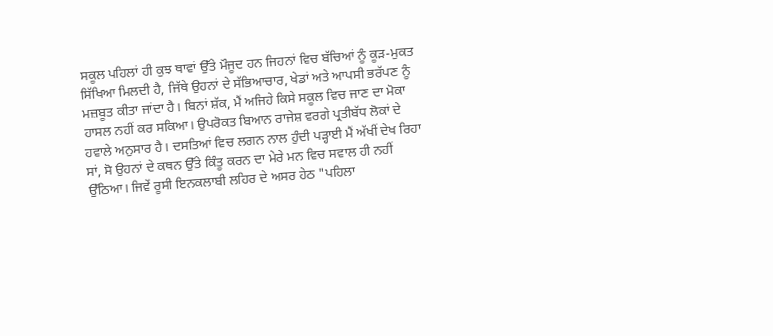ਸਕੂਲ ਪਹਿਲਾਂ ਹੀ ਕੁਝ ਥਾਵਾਂ ਉੱਤੇ ਮੌਜੂਦ ਹਨ ਜਿਹਨਾਂ ਵਿਚ ਬੱਚਿਆਂ ਨੂੰ ਕੂੜ-ਮੁਕਤ ਸਿੱਖਿਆ ਮਿਲਦੀ ਹੈ, ਜਿੱਥੇ ਉਹਨਾਂ ਦੇ ਸੱਭਿਆਚਾਰ, ਖੇਡਾਂ ਅਤੇ ਆਪਸੀ ਭਰੱਪਣ ਨੂੰ ਮਜ਼ਬੂਤ ਕੀਤਾ ਜਾਂਦਾ ਹੈ। ਬਿਨਾਂ ਸ਼ੱਕ, ਮੈਂ ਅਜਿਹੇ ਕਿਸੇ ਸਕੂਲ ਵਿਚ ਜਾਣ ਦਾ ਮੋਕਾ ਹਾਸਲ ਨਹੀਂ ਕਰ ਸਕਿਆ। ਉਪਰੋਕਤ ਬਿਆਨ ਰਾਜੇਸ਼ ਵਰਗੇ ਪ੍ਰਤੀਬੱਧ ਲੋਕਾਂ ਦੇ ਹਵਾਲੇ ਅਨੁਸਾਰ ਹੈ। ਦਸਤਿਆਂ ਵਿਚ ਲਗਨ ਨਾਲ ਹੁੰਦੀ ਪੜ੍ਹਾਈ ਮੈਂ ਅੱਖੀਂ ਦੇਖ ਰਿਹਾ ਸਾਂ, ਸੋ ਉਹਨਾਂ ਦੇ ਕਥਨ ਉੱਤੇ ਕਿੰਤੂ ਕਰਨ ਦਾ ਮੇਰੇ ਮਨ ਵਿਚ ਸਵਾਲ ਹੀ ਨਹੀਂ ਉੱਠਿਆ। ਜਿਵੇਂ ਰੂਸੀ ਇਨਕਲਾਬੀ ਲਹਿਰ ਦੇ ਅਸਰ ਹੇਠ "ਪਹਿਲਾ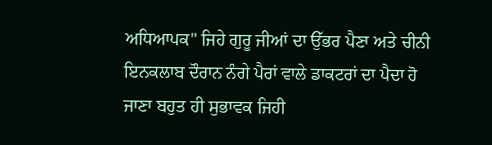ਅਧਿਆਪਕ" ਜਿਹੇ ਗੁਰੂ ਜੀਆਂ ਦਾ ਉੱਭਰ ਪੈਣਾ ਅਤੇ ਚੀਨੀ ਇਨਕਲਾਬ ਦੌਰਾਨ ਨੰਗੇ ਪੈਰਾਂ ਵਾਲੇ ਡਾਕਟਰਾਂ ਦਾ ਪੈਦਾ ਹੋ ਜਾਣਾ ਬਹੁਤ ਹੀ ਸੁਭਾਵਕ ਜਿਹੀ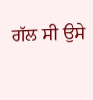ਗੱਲ ਸੀ ਉਸੇ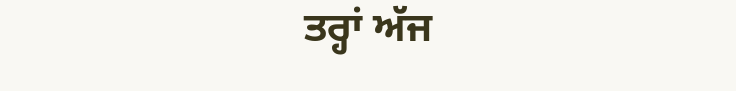ਤਰ੍ਹਾਂ ਅੱਜ